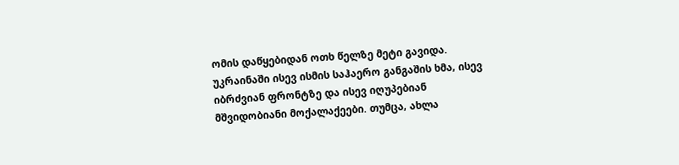ომის დაწყებიდან ოთხ წელზე მეტი გავიდა. უკრაინაში ისევ ისმის საჰაერო განგაშის ხმა, ისევ იბრძვიან ფრონტზე და ისევ იღუპებიან მშვიდობიანი მოქალაქეები. თუმცა, ახლა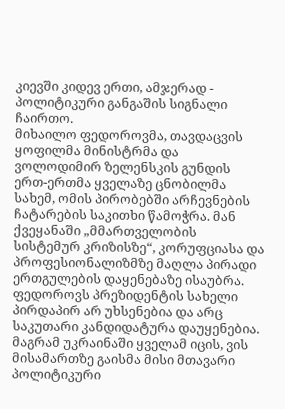კიევში კიდევ ერთი, ამჯერად - პოლიტიკური განგაშის სიგნალი ჩაირთო.
მიხაილო ფედოროვმა, თავდაცვის ყოფილმა მინისტრმა და ვოლოდიმირ ზელენსკის გუნდის ერთ-ერთმა ყველაზე ცნობილმა სახემ, ომის პირობებში არჩევნების ჩატარების საკითხი წამოჭრა. მან ქვეყანაში „მმართველობის სისტემურ კრიზისზე“, კორუფციასა და პროფესიონალიზმზე მაღლა პირადი ერთგულების დაყენებაზე ისაუბრა.
ფედოროვს პრეზიდენტის სახელი პირდაპირ არ უხსენებია და არც საკუთარი კანდიდატურა დაუყენებია. მაგრამ უკრაინაში ყველამ იცის, ვის მისამართზე გაისმა მისი მთავარი პოლიტიკური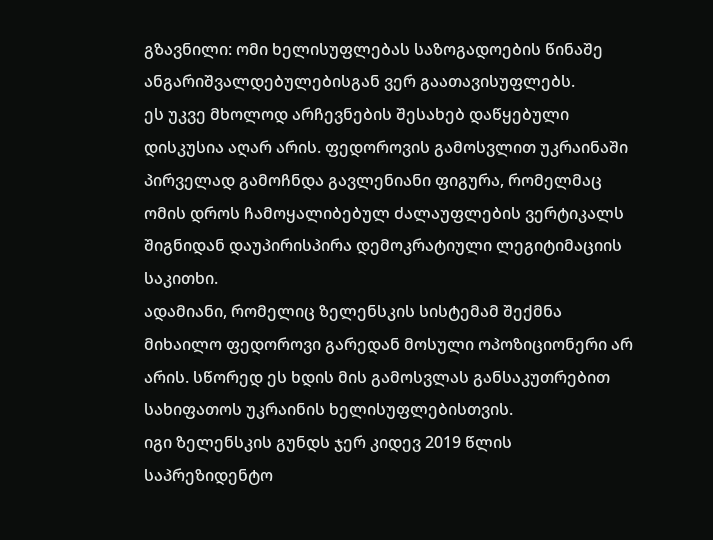გზავნილი: ომი ხელისუფლებას საზოგადოების წინაშე ანგარიშვალდებულებისგან ვერ გაათავისუფლებს.
ეს უკვე მხოლოდ არჩევნების შესახებ დაწყებული დისკუსია აღარ არის. ფედოროვის გამოსვლით უკრაინაში პირველად გამოჩნდა გავლენიანი ფიგურა, რომელმაც ომის დროს ჩამოყალიბებულ ძალაუფლების ვერტიკალს შიგნიდან დაუპირისპირა დემოკრატიული ლეგიტიმაციის საკითხი.
ადამიანი, რომელიც ზელენსკის სისტემამ შექმნა
მიხაილო ფედოროვი გარედან მოსული ოპოზიციონერი არ არის. სწორედ ეს ხდის მის გამოსვლას განსაკუთრებით სახიფათოს უკრაინის ხელისუფლებისთვის.
იგი ზელენსკის გუნდს ჯერ კიდევ 2019 წლის საპრეზიდენტო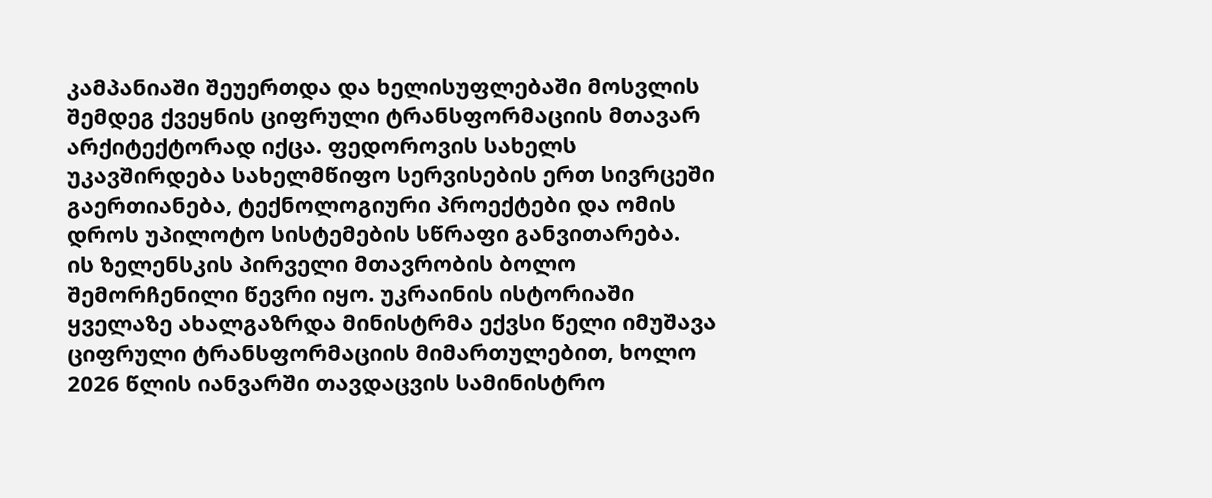კამპანიაში შეუერთდა და ხელისუფლებაში მოსვლის შემდეგ ქვეყნის ციფრული ტრანსფორმაციის მთავარ არქიტექტორად იქცა. ფედოროვის სახელს უკავშირდება სახელმწიფო სერვისების ერთ სივრცეში გაერთიანება, ტექნოლოგიური პროექტები და ომის დროს უპილოტო სისტემების სწრაფი განვითარება.
ის ზელენსკის პირველი მთავრობის ბოლო შემორჩენილი წევრი იყო. უკრაინის ისტორიაში ყველაზე ახალგაზრდა მინისტრმა ექვსი წელი იმუშავა ციფრული ტრანსფორმაციის მიმართულებით, ხოლო 2026 წლის იანვარში თავდაცვის სამინისტრო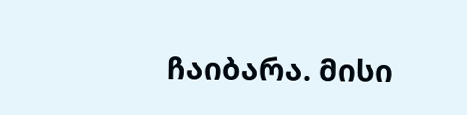ჩაიბარა. მისი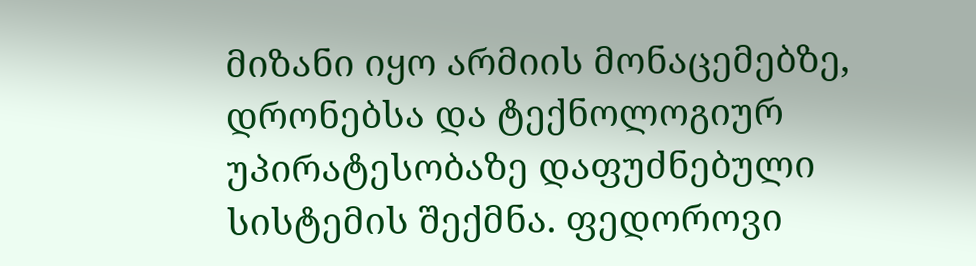მიზანი იყო არმიის მონაცემებზე, დრონებსა და ტექნოლოგიურ უპირატესობაზე დაფუძნებული სისტემის შექმნა. ფედოროვი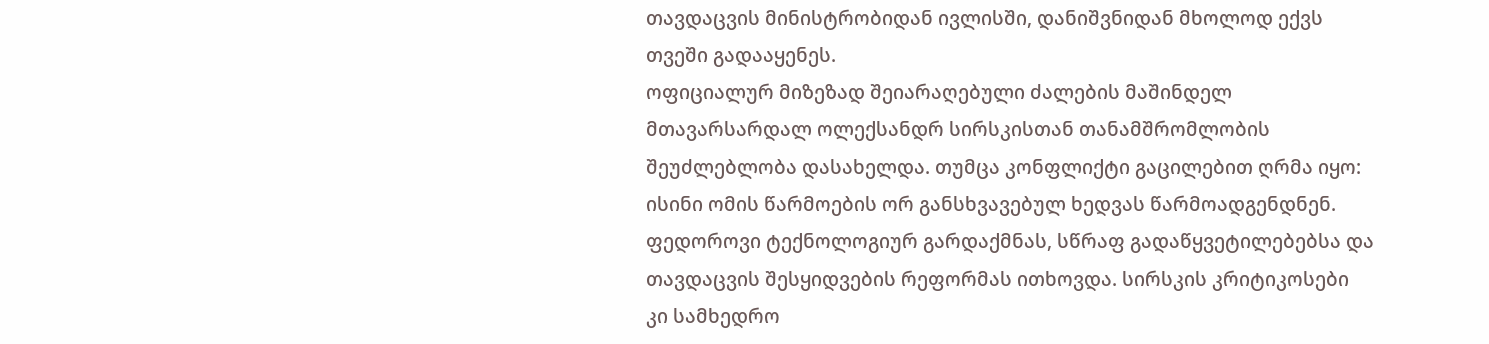თავდაცვის მინისტრობიდან ივლისში, დანიშვნიდან მხოლოდ ექვს თვეში გადააყენეს.
ოფიციალურ მიზეზად შეიარაღებული ძალების მაშინდელ მთავარსარდალ ოლექსანდრ სირსკისთან თანამშრომლობის შეუძლებლობა დასახელდა. თუმცა კონფლიქტი გაცილებით ღრმა იყო: ისინი ომის წარმოების ორ განსხვავებულ ხედვას წარმოადგენდნენ.
ფედოროვი ტექნოლოგიურ გარდაქმნას, სწრაფ გადაწყვეტილებებსა და თავდაცვის შესყიდვების რეფორმას ითხოვდა. სირსკის კრიტიკოსები კი სამხედრო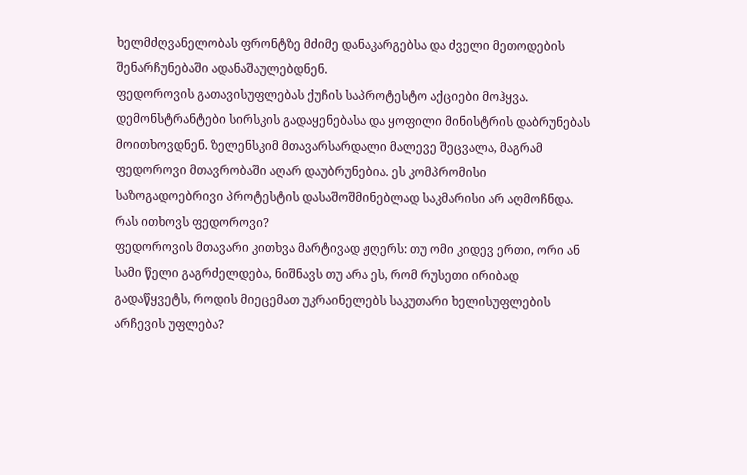ხელმძღვანელობას ფრონტზე მძიმე დანაკარგებსა და ძველი მეთოდების შენარჩუნებაში ადანაშაულებდნენ.
ფედოროვის გათავისუფლებას ქუჩის საპროტესტო აქციები მოჰყვა. დემონსტრანტები სირსკის გადაყენებასა და ყოფილი მინისტრის დაბრუნებას მოითხოვდნენ. ზელენსკიმ მთავარსარდალი მალევე შეცვალა, მაგრამ ფედოროვი მთავრობაში აღარ დაუბრუნებია. ეს კომპრომისი საზოგადოებრივი პროტესტის დასაშოშმინებლად საკმარისი არ აღმოჩნდა.
რას ითხოვს ფედოროვი?
ფედოროვის მთავარი კითხვა მარტივად ჟღერს: თუ ომი კიდევ ერთი, ორი ან სამი წელი გაგრძელდება, ნიშნავს თუ არა ეს, რომ რუსეთი ირიბად გადაწყვეტს, როდის მიეცემათ უკრაინელებს საკუთარი ხელისუფლების არჩევის უფლება?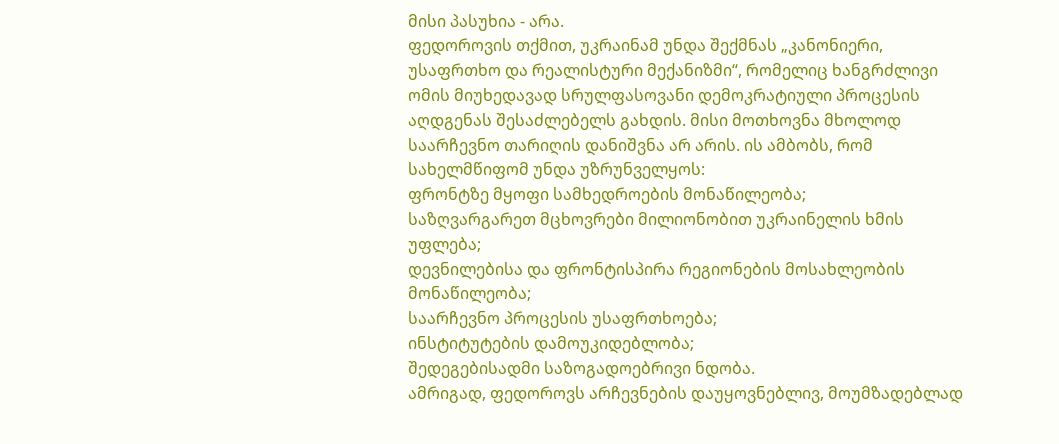მისი პასუხია - არა.
ფედოროვის თქმით, უკრაინამ უნდა შექმნას „კანონიერი, უსაფრთხო და რეალისტური მექანიზმი“, რომელიც ხანგრძლივი ომის მიუხედავად სრულფასოვანი დემოკრატიული პროცესის აღდგენას შესაძლებელს გახდის. მისი მოთხოვნა მხოლოდ საარჩევნო თარიღის დანიშვნა არ არის. ის ამბობს, რომ სახელმწიფომ უნდა უზრუნველყოს:
ფრონტზე მყოფი სამხედროების მონაწილეობა;
საზღვარგარეთ მცხოვრები მილიონობით უკრაინელის ხმის უფლება;
დევნილებისა და ფრონტისპირა რეგიონების მოსახლეობის მონაწილეობა;
საარჩევნო პროცესის უსაფრთხოება;
ინსტიტუტების დამოუკიდებლობა;
შედეგებისადმი საზოგადოებრივი ნდობა.
ამრიგად, ფედოროვს არჩევნების დაუყოვნებლივ, მოუმზადებლად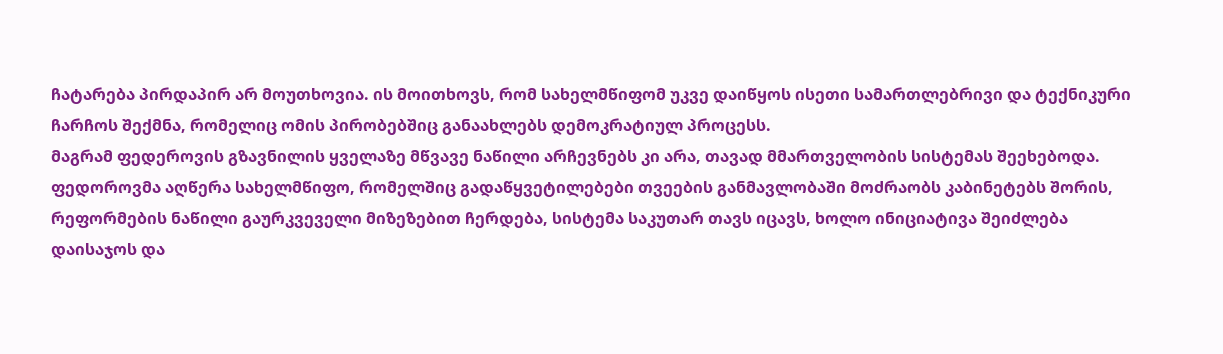ჩატარება პირდაპირ არ მოუთხოვია. ის მოითხოვს, რომ სახელმწიფომ უკვე დაიწყოს ისეთი სამართლებრივი და ტექნიკური ჩარჩოს შექმნა, რომელიც ომის პირობებშიც განაახლებს დემოკრატიულ პროცესს.
მაგრამ ფედეროვის გზავნილის ყველაზე მწვავე ნაწილი არჩევნებს კი არა, თავად მმართველობის სისტემას შეეხებოდა.
ფედოროვმა აღწერა სახელმწიფო, რომელშიც გადაწყვეტილებები თვეების განმავლობაში მოძრაობს კაბინეტებს შორის, რეფორმების ნაწილი გაურკვეველი მიზეზებით ჩერდება, სისტემა საკუთარ თავს იცავს, ხოლო ინიციატივა შეიძლება დაისაჯოს და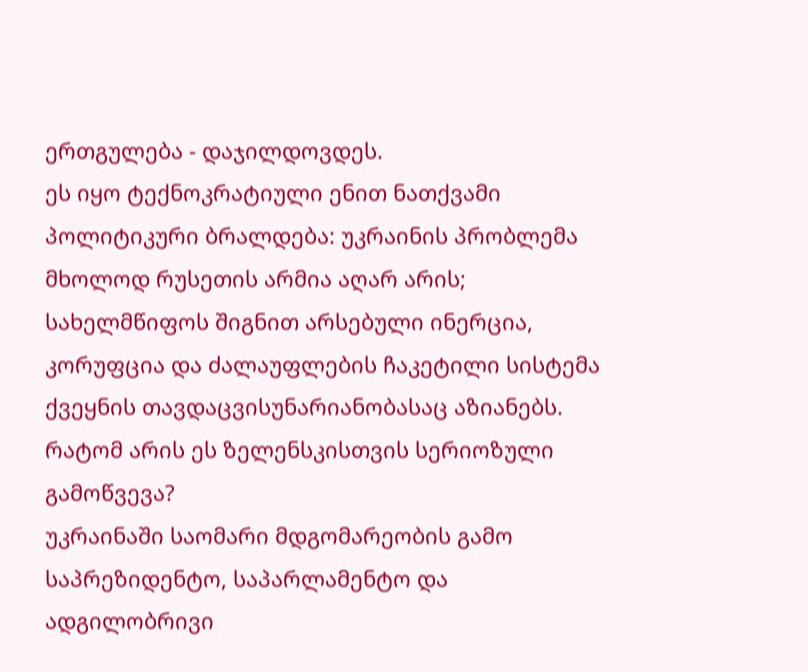ერთგულება - დაჯილდოვდეს.
ეს იყო ტექნოკრატიული ენით ნათქვამი პოლიტიკური ბრალდება: უკრაინის პრობლემა მხოლოდ რუსეთის არმია აღარ არის; სახელმწიფოს შიგნით არსებული ინერცია, კორუფცია და ძალაუფლების ჩაკეტილი სისტემა ქვეყნის თავდაცვისუნარიანობასაც აზიანებს.
რატომ არის ეს ზელენსკისთვის სერიოზული გამოწვევა?
უკრაინაში საომარი მდგომარეობის გამო საპრეზიდენტო, საპარლამენტო და ადგილობრივი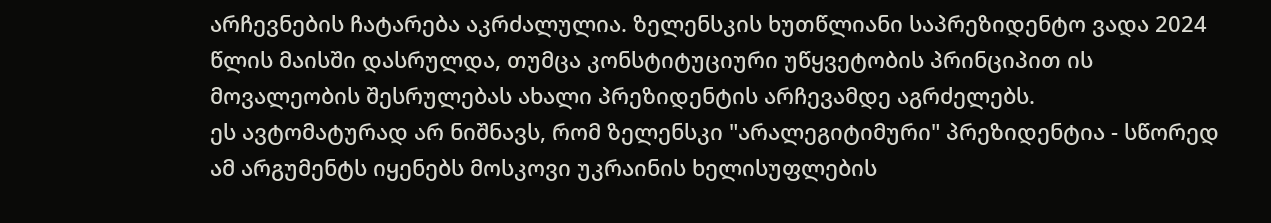არჩევნების ჩატარება აკრძალულია. ზელენსკის ხუთწლიანი საპრეზიდენტო ვადა 2024 წლის მაისში დასრულდა, თუმცა კონსტიტუციური უწყვეტობის პრინციპით ის მოვალეობის შესრულებას ახალი პრეზიდენტის არჩევამდე აგრძელებს.
ეს ავტომატურად არ ნიშნავს, რომ ზელენსკი "არალეგიტიმური" პრეზიდენტია - სწორედ ამ არგუმენტს იყენებს მოსკოვი უკრაინის ხელისუფლების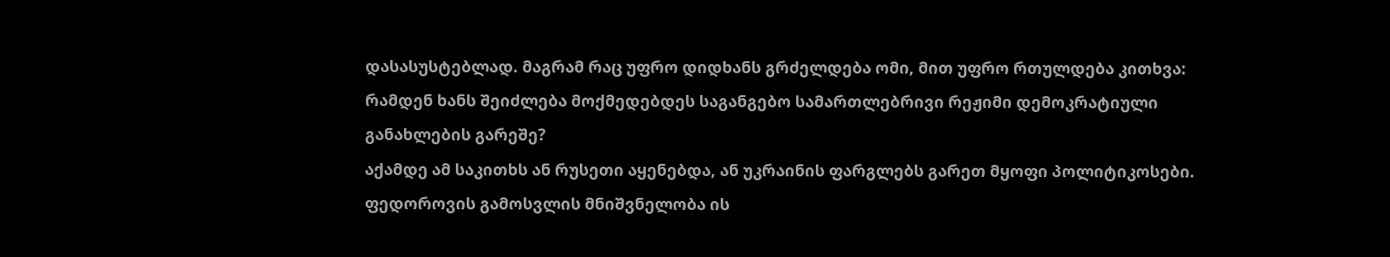დასასუსტებლად. მაგრამ რაც უფრო დიდხანს გრძელდება ომი, მით უფრო რთულდება კითხვა: რამდენ ხანს შეიძლება მოქმედებდეს საგანგებო სამართლებრივი რეჟიმი დემოკრატიული განახლების გარეშე?
აქამდე ამ საკითხს ან რუსეთი აყენებდა, ან უკრაინის ფარგლებს გარეთ მყოფი პოლიტიკოსები. ფედოროვის გამოსვლის მნიშვნელობა ის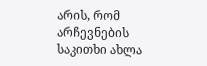არის, რომ არჩევნების საკითხი ახლა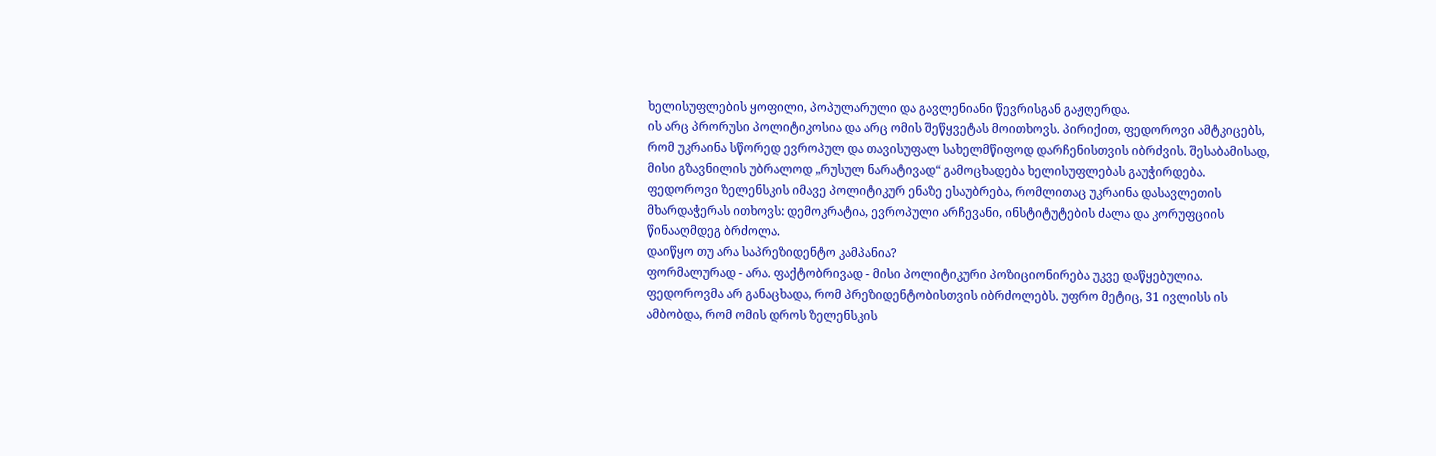ხელისუფლების ყოფილი, პოპულარული და გავლენიანი წევრისგან გაჟღერდა.
ის არც პრორუსი პოლიტიკოსია და არც ომის შეწყვეტას მოითხოვს. პირიქით, ფედოროვი ამტკიცებს, რომ უკრაინა სწორედ ევროპულ და თავისუფალ სახელმწიფოდ დარჩენისთვის იბრძვის. შესაბამისად, მისი გზავნილის უბრალოდ „რუსულ ნარატივად“ გამოცხადება ხელისუფლებას გაუჭირდება.
ფედოროვი ზელენსკის იმავე პოლიტიკურ ენაზე ესაუბრება, რომლითაც უკრაინა დასავლეთის მხარდაჭერას ითხოვს: დემოკრატია, ევროპული არჩევანი, ინსტიტუტების ძალა და კორუფციის წინააღმდეგ ბრძოლა.
დაიწყო თუ არა საპრეზიდენტო კამპანია?
ფორმალურად - არა. ფაქტობრივად - მისი პოლიტიკური პოზიციონირება უკვე დაწყებულია.
ფედოროვმა არ განაცხადა, რომ პრეზიდენტობისთვის იბრძოლებს. უფრო მეტიც, 31 ივლისს ის ამბობდა, რომ ომის დროს ზელენსკის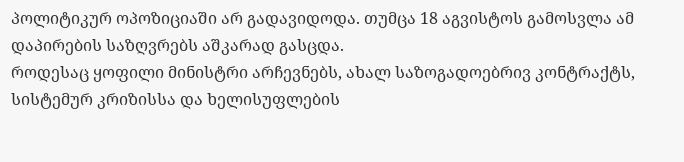პოლიტიკურ ოპოზიციაში არ გადავიდოდა. თუმცა 18 აგვისტოს გამოსვლა ამ დაპირების საზღვრებს აშკარად გასცდა.
როდესაც ყოფილი მინისტრი არჩევნებს, ახალ საზოგადოებრივ კონტრაქტს, სისტემურ კრიზისსა და ხელისუფლების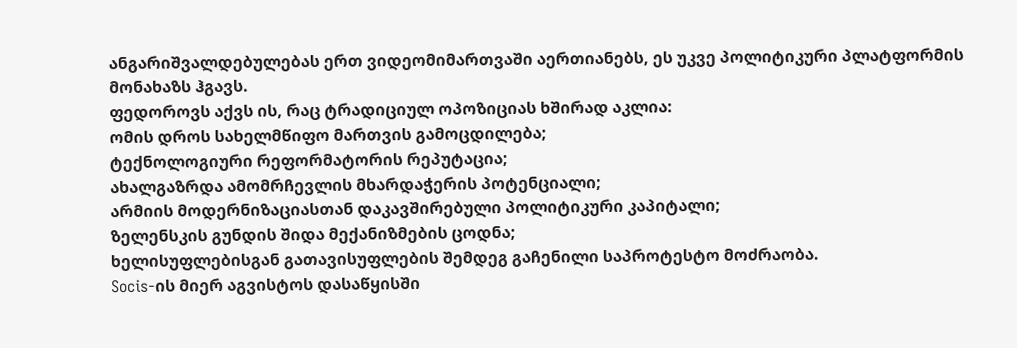ანგარიშვალდებულებას ერთ ვიდეომიმართვაში აერთიანებს, ეს უკვე პოლიტიკური პლატფორმის მონახაზს ჰგავს.
ფედოროვს აქვს ის, რაც ტრადიციულ ოპოზიციას ხშირად აკლია:
ომის დროს სახელმწიფო მართვის გამოცდილება;
ტექნოლოგიური რეფორმატორის რეპუტაცია;
ახალგაზრდა ამომრჩევლის მხარდაჭერის პოტენციალი;
არმიის მოდერნიზაციასთან დაკავშირებული პოლიტიკური კაპიტალი;
ზელენსკის გუნდის შიდა მექანიზმების ცოდნა;
ხელისუფლებისგან გათავისუფლების შემდეგ გაჩენილი საპროტესტო მოძრაობა.
Socis-ის მიერ აგვისტოს დასაწყისში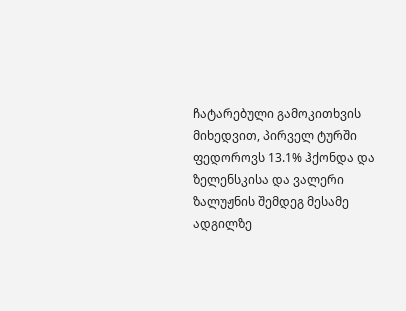ჩატარებული გამოკითხვის მიხედვით, პირველ ტურში ფედოროვს 13.1% ჰქონდა და ზელენსკისა და ვალერი ზალუჟნის შემდეგ მესამე ადგილზე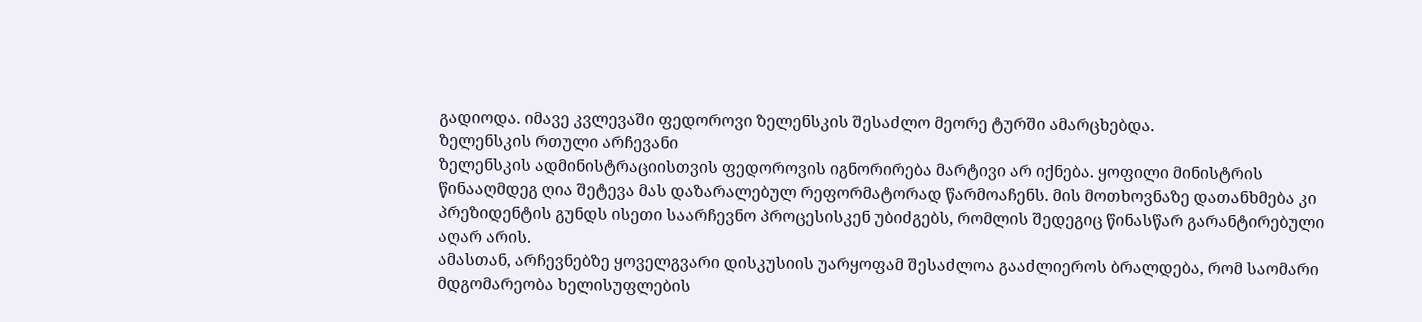გადიოდა. იმავე კვლევაში ფედოროვი ზელენსკის შესაძლო მეორე ტურში ამარცხებდა.
ზელენსკის რთული არჩევანი
ზელენსკის ადმინისტრაციისთვის ფედოროვის იგნორირება მარტივი არ იქნება. ყოფილი მინისტრის წინააღმდეგ ღია შეტევა მას დაზარალებულ რეფორმატორად წარმოაჩენს. მის მოთხოვნაზე დათანხმება კი პრეზიდენტის გუნდს ისეთი საარჩევნო პროცესისკენ უბიძგებს, რომლის შედეგიც წინასწარ გარანტირებული აღარ არის.
ამასთან, არჩევნებზე ყოველგვარი დისკუსიის უარყოფამ შესაძლოა გააძლიეროს ბრალდება, რომ საომარი მდგომარეობა ხელისუფლების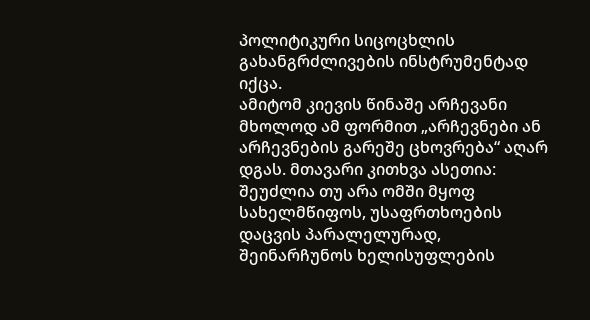პოლიტიკური სიცოცხლის გახანგრძლივების ინსტრუმენტად იქცა.
ამიტომ კიევის წინაშე არჩევანი მხოლოდ ამ ფორმით „არჩევნები ან არჩევნების გარეშე ცხოვრება“ აღარ დგას. მთავარი კითხვა ასეთია: შეუძლია თუ არა ომში მყოფ სახელმწიფოს, უსაფრთხოების დაცვის პარალელურად, შეინარჩუნოს ხელისუფლების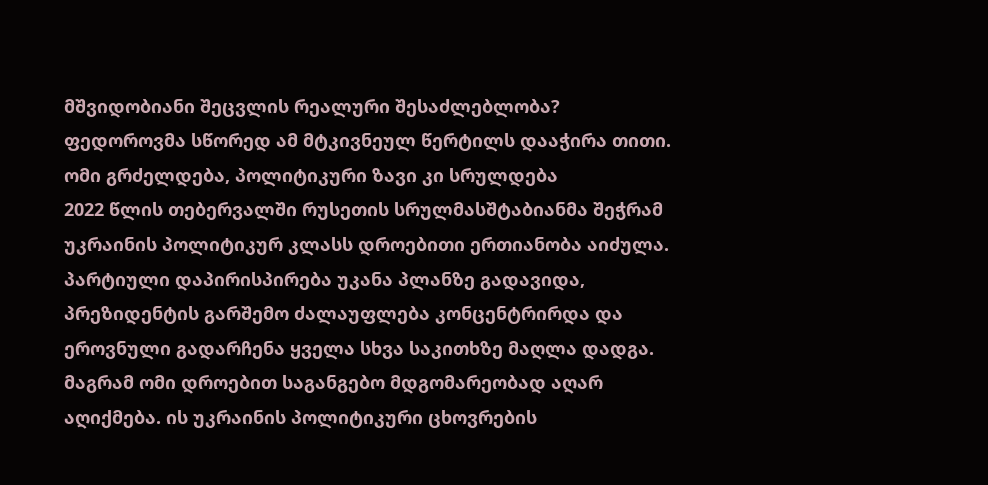მშვიდობიანი შეცვლის რეალური შესაძლებლობა? ფედოროვმა სწორედ ამ მტკივნეულ წერტილს დააჭირა თითი.
ომი გრძელდება, პოლიტიკური ზავი კი სრულდება
2022 წლის თებერვალში რუსეთის სრულმასშტაბიანმა შეჭრამ უკრაინის პოლიტიკურ კლასს დროებითი ერთიანობა აიძულა. პარტიული დაპირისპირება უკანა პლანზე გადავიდა, პრეზიდენტის გარშემო ძალაუფლება კონცენტრირდა და ეროვნული გადარჩენა ყველა სხვა საკითხზე მაღლა დადგა.
მაგრამ ომი დროებით საგანგებო მდგომარეობად აღარ აღიქმება. ის უკრაინის პოლიტიკური ცხოვრების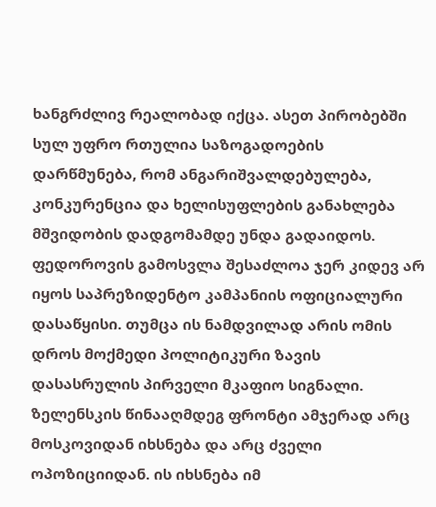ხანგრძლივ რეალობად იქცა. ასეთ პირობებში სულ უფრო რთულია საზოგადოების დარწმუნება, რომ ანგარიშვალდებულება, კონკურენცია და ხელისუფლების განახლება მშვიდობის დადგომამდე უნდა გადაიდოს.
ფედოროვის გამოსვლა შესაძლოა ჯერ კიდევ არ იყოს საპრეზიდენტო კამპანიის ოფიციალური დასაწყისი. თუმცა ის ნამდვილად არის ომის დროს მოქმედი პოლიტიკური ზავის დასასრულის პირველი მკაფიო სიგნალი.
ზელენსკის წინააღმდეგ ფრონტი ამჯერად არც მოსკოვიდან იხსნება და არც ძველი ოპოზიციიდან. ის იხსნება იმ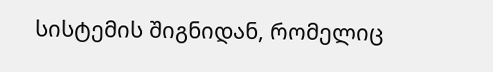სისტემის შიგნიდან, რომელიც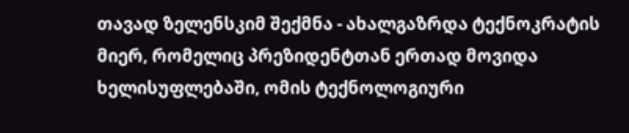თავად ზელენსკიმ შექმნა - ახალგაზრდა ტექნოკრატის მიერ, რომელიც პრეზიდენტთან ერთად მოვიდა ხელისუფლებაში, ომის ტექნოლოგიური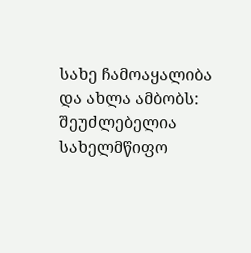სახე ჩამოაყალიბა და ახლა ამბობს: შეუძლებელია სახელმწიფო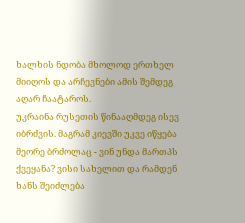ხალხის ნდობა მხოლოდ ერთხელ მიიღოს და არჩევნები ამის შემდეგ აღარ ჩაატაროს.
უკრაინა რუსეთის წინააღმდეგ ისევ იბრძვის. მაგრამ კიევში უკვე იწყება მეორე ბრძოლაც - ვინ უნდა მართპს ქვეყანა? ვისი სახელით და რამდენ ხანს შეიძლება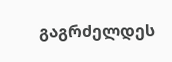გაგრძელდეს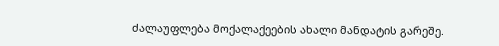ძალაუფლება მოქალაქეების ახალი მანდატის გარეშე.